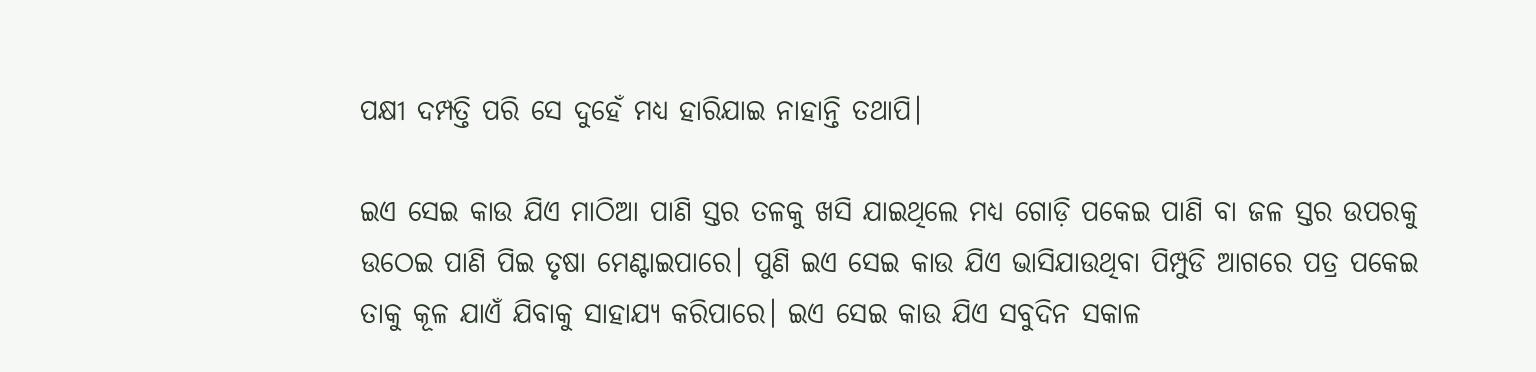ପକ୍ଷୀ ଦମ୍ପତ୍ତି ପରି ସେ ଦୁହେଁ ମଧ୍ୟ ହାରିଯାଇ ନାହାନ୍ତି ତଥାପି।

ଇଏ ସେଇ କାଉ ଯିଏ ମାଠିଆ ପାଣି ସ୍ତର ତଳକୁ ଖସି ଯାଇଥିଲେ ମଧ୍ୟ ଗୋଡ଼ି ପକେଇ ପାଣି ବା ଜଳ ସ୍ତର ଉପରକୁ ଉଠେଇ ପାଣି ପିଇ ତୃଷା ମେଣ୍ଟାଇପାରେ। ପୁଣି ଇଏ ସେଇ କାଉ ଯିଏ ଭାସିଯାଉଥିବା ପିମ୍ପୁଡି ଆଗରେ ପତ୍ର ପକେଇ ତାକୁ କୂଳ ଯାଏଁ ଯିବାକୁ ସାହାଯ୍ୟ କରିପାରେ। ଇଏ ସେଇ କାଉ ଯିଏ ସବୁଦିନ ସକାଳ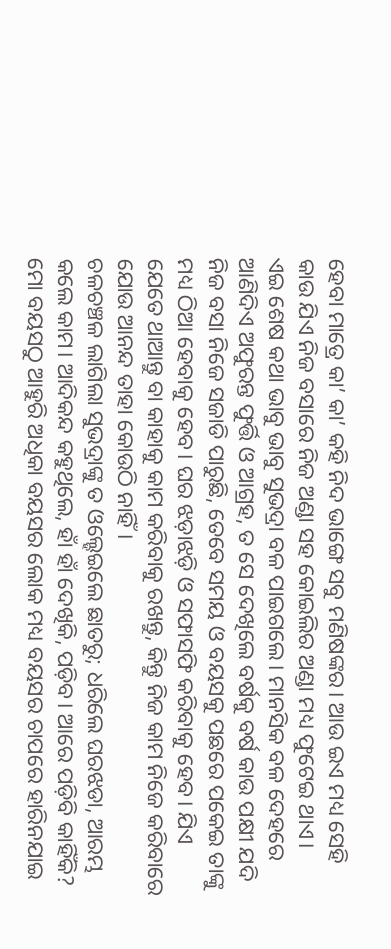ହେବା ମାତ୍ରେ କା’ କା’ କହି ନିଦ ଭାଙ୍ଗେ ସବୁ ମଣିଷଙ୍କର। ଆଉ ଇଏ ମଧ୍ୟ ସେହି କାଉ ଯିଏ ନିଜ ବସାରେ ନିଜ ଅଣ୍ଡା ସହ କୋଇଲିର ଅଣ୍ଡା ମଧ୍ୟ ଫୁଟେଇ ଥାଏ।
ଏଇ ଶେଷ କଥା ଭାବୁ ଭାବୁ ସୁଭଦ୍ରା ବଳ ପାଇଗଲେ। ମାନସିକ ବଳ ଦେହରେ ଆଣିଦିଏ ଅଫୁରନ୍ତ ଫୁର୍ତ୍ତି ଓ ଆଗ୍ରହ, ତ ସେ ଦେଖିଲେ ବର୍ଷକୁ ବର୍ଷ କାଉ ପକ୍ଷୀ ଯଦି ନିଜ ବସା ନିଜେ ସଜାଡି ପାରୁଛି, ତେବେ ସମୟ ଓ ବୟସକୁ ପଛରେ ପକେଇ ତାଙ୍କୁ ମଧ୍ୟ ଠିଆ ହେବାକୁ ହେବ। ଘର ଝଡ଼ାଝଡ଼ି ଓ ସଫାସଫି କରିବାକୁ ହେବ। ଯିଏ ଯେତେ ଥାଆନ୍ତୁ ବା କାହାକୁ କାମ କରିବାକୁ ରଖନ୍ତୁ, କିନ୍ତୁ ନିଜ କାମ ନିଜେ କରିବାରେ ଯୋଉ ଆନନ୍ଦ ତାହା କୋଉଠି ନାହିଁ।
ଚଳଚଞ୍ଚଳ ଲାଗିଲା ସୁଭଦ୍ରାଙ୍କୁ ତ ଓଲ୍ହେଇଲେ ଛାତରୁ; ଧରିଲେ ଘରଝଡା, ଆରମ୍ଭ କଲେ କାମ। ଆଦିକନ୍ଦ କହୁଥିଲେ, ହାଁ ହାଁ ଦେଖିକି, ପଡ଼ିବ। ଆରେ ପଡ଼ିବି କାହିଁକି? ମୋ ବୟସଠୁ ଆହୁରି ଅଧିକା ବୟସର ଲୋକ ମଧ୍ୟ ବୟସର ଚାପରେ ହାରିନଯାଇ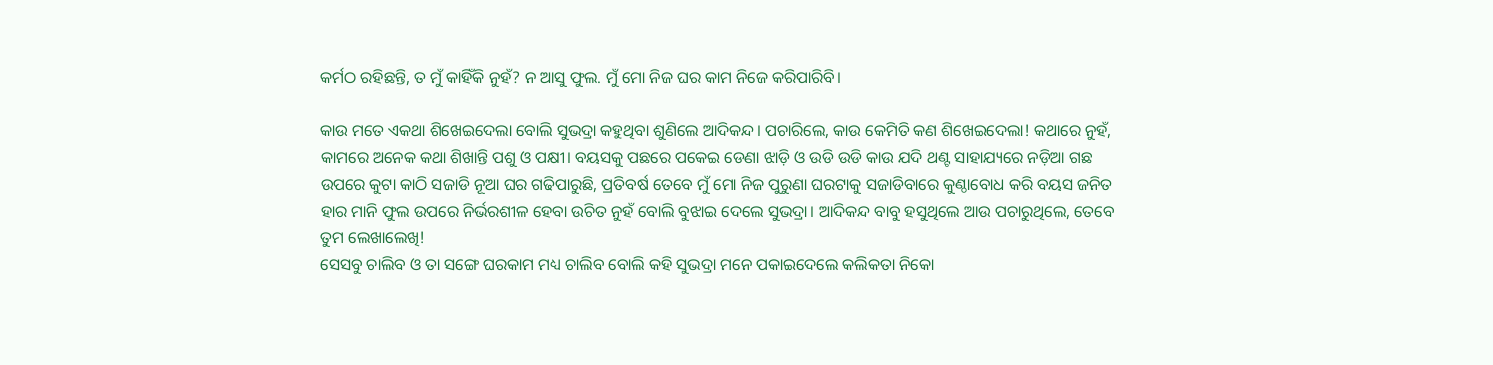କର୍ମଠ ରହିଛନ୍ତି, ତ ମୁଁ କାହିଁକି ନୁହଁ? ନ ଆସୁ ଫୁଲ. ମୁଁ ମୋ ନିଜ ଘର କାମ ନିଜେ କରିପାରିବି।

କାଉ ମତେ ଏକଥା ଶିଖେଇଦେଲା ବୋଲି ସୁଭଦ୍ରା କହୁଥିବା ଶୁଣିଲେ ଆଦିକନ୍ଦ। ପଚାରିଲେ, କାଉ କେମିତି କଣ ଶିଖେଇଦେଲା! କଥାରେ ନୁହଁ, କାମରେ ଅନେକ କଥା ଶିଖାନ୍ତି ପଶୁ ଓ ପକ୍ଷୀ। ବୟସକୁ ପଛରେ ପକେଇ ଡେଣା ଝାଡ଼ି ଓ ଉଡି ଉଡି କାଉ ଯଦି ଥଣ୍ଟ ସାହାଯ୍ୟରେ ନଡ଼ିଆ ଗଛ ଉପରେ କୁଟା କାଠି ସଜାଡି ନୂଆ ଘର ଗଢିପାରୁଛି, ପ୍ରତିବର୍ଷ ତେବେ ମୁଁ ମୋ ନିଜ ପୁରୁଣା ଘରଟାକୁ ସଜାଡିବାରେ କୁଣ୍ଠାବୋଧ କରି ବୟସ ଜନିତ ହାର ମାନି ଫୁଲ ଉପରେ ନିର୍ଭରଶୀଳ ହେବା ଉଚିତ ନୁହଁ ବୋଲି ବୁଝାଇ ଦେଲେ ସୁଭଦ୍ରା। ଆଦିକନ୍ଦ ବାବୁ ହସୁଥିଲେ ଆଉ ପଚାରୁଥିଲେ, ତେବେ ତୁମ ଲେଖାଲେଖି!
ସେସବୁ ଚାଲିବ ଓ ତା ସଙ୍ଗେ ଘରକାମ ମଧ୍ୟ ଚାଲିବ ବୋଲି କହି ସୁଭଦ୍ରା ମନେ ପକାଇଦେଲେ କଲିକତା ନିକୋ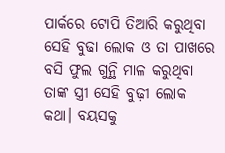ପାର୍କରେ ଟୋପି ତିଆରି କରୁଥିବା ସେହି ବୁଢା ଲୋକ ଓ ତା ପାଖରେ ବସି ଫୁଲ ଗୁନ୍ଥି ମାଳ କରୁଥିବା ତାଙ୍କ ସ୍ତ୍ରୀ ସେହି ବୁଢ଼ୀ ଲୋକ କଥା। ବୟସକୁ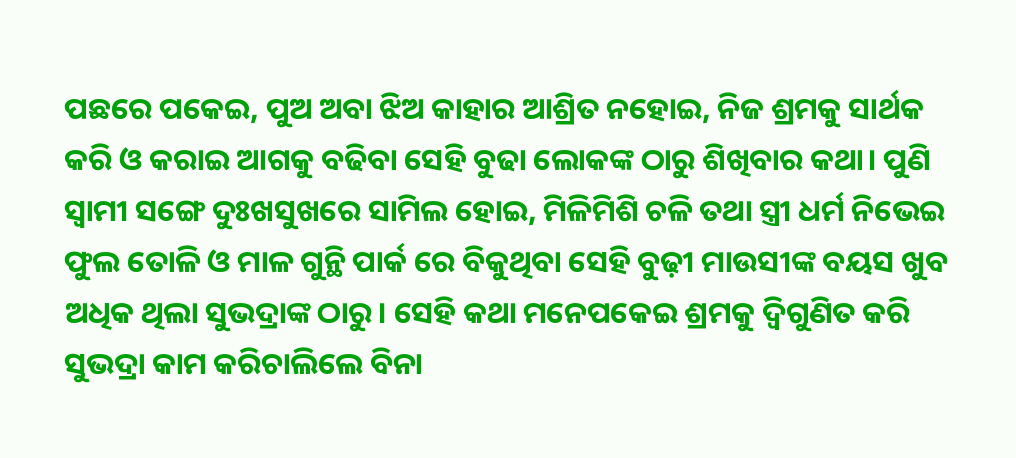ପଛରେ ପକେଇ, ପୁଅ ଅବା ଝିଅ କାହାର ଆଶ୍ରିତ ନହୋଇ, ନିଜ ଶ୍ରମକୁ ସାର୍ଥକ କରି ଓ କରାଇ ଆଗକୁ ବଢିବା ସେହି ବୁଢା ଲୋକଙ୍କ ଠାରୁ ଶିଖିବାର କଥା। ପୁଣି ସ୍ୱାମୀ ସଙ୍ଗେ ଦୁଃଖସୁଖରେ ସାମିଲ ହୋଇ, ମିଳିମିଶି ଚଳି ତଥା ସ୍ତ୍ରୀ ଧର୍ମ ନିଭେଇ ଫୁଲ ତୋଳି ଓ ମାଳ ଗୁନ୍ଥି ପାର୍କ ରେ ବିକୁଥିବା ସେହି ବୁଢ଼ୀ ମାଉସୀଙ୍କ ବୟସ ଖୁବ ଅଧିକ ଥିଲା ସୁଭଦ୍ରାଙ୍କ ଠାରୁ। ସେହି କଥା ମନେପକେଇ ଶ୍ରମକୁ ଦ୍ବିଗୁଣିତ କରି ସୁଭଦ୍ରା କାମ କରିଚାଲିଲେ ବିନା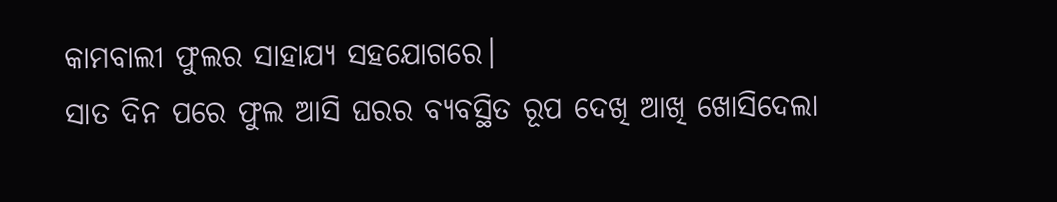କାମବାଲୀ ଫୁଲର ସାହାଯ୍ୟ ସହଯୋଗରେ।
ସାତ ଦିନ ପରେ ଫୁଲ ଆସି ଘରର ବ୍ୟବସ୍ଥିତ ରୂପ ଦେଖି ଆଖି ଖୋସିଦେଲା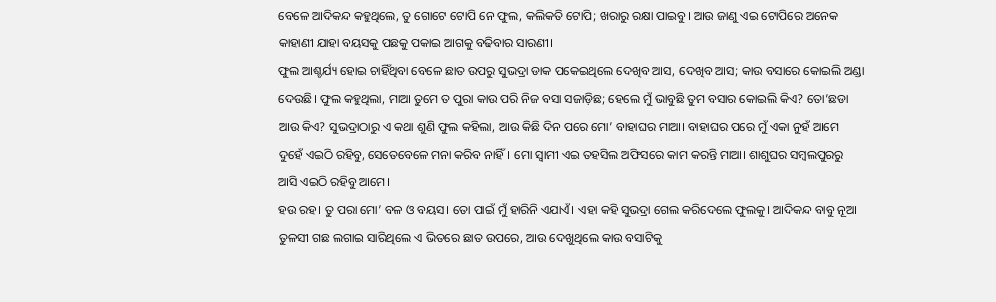ବେଳେ ଆଦିକନ୍ଦ କହୁଥିଲେ, ତୁ ଗୋଟେ ଟୋପି ନେ ଫୁଲ, କଲିକତି ଟୋପି; ଖରାରୁ ରକ୍ଷା ପାଇବୁ। ଆଉ ଜାଣୁ ଏଇ ଟୋପିରେ ଅନେକ କାହାଣୀ ଯାହା ବୟସକୁ ପଛକୁ ପକାଇ ଆଗକୁ ବଢିବାର ସାରଣୀ।
ଫୁଲ ଆଶ୍ଚର୍ଯ୍ୟ ହୋଇ ଚାହିଁଥିବା ବେଳେ ଛାତ ଉପରୁ ସୁଭଦ୍ରା ଡାକ ପକେଇଥିଲେ ଦେଖିବ ଆସ, ଦେଖିବ ଆସ; କାଉ ବସାରେ କୋଇଲି ଅଣ୍ଡା ଦେଉଛି। ଫୁଲ କହୁଥିଲା, ମାଆ ତୁମେ ତ ପୁରା କାଉ ପରି ନିଜ ବସା ସଜାଡ଼ିଛ; ହେଲେ ମୁଁ ଭାବୁଛି ତୁମ ବସାର କୋଇଲି କିଏ? ତୋ’ଛଡା ଆଉ କିଏ? ସୁଭଦ୍ରାଠାରୁ ଏ କଥା ଶୁଣି ଫୁଲ କହିଲା, ଆଉ କିଛି ଦିନ ପରେ ମୋ’ ବାହାଘର ମାଆ। ବାହାଘର ପରେ ମୁଁ ଏକା ନୁହଁ ଆମେ ଦୁହେଁ ଏଇଠି ରହିବୁ, ସେତେବେଳେ ମନା କରିବ ନାହିଁ। ମୋ ସ୍ୱାମୀ ଏଇ ତହସିଲ ଅଫିସରେ କାମ କରନ୍ତି ମାଆ। ଶାଶୁଘର ସମ୍ବଲପୁରରୁ ଆସି ଏଇଠି ରହିବୁ ଆମେ।
ହଉ ରହ। ତୁ ପରା ମୋ’ ବଳ ଓ ବୟସ। ତୋ ପାଇଁ ମୁଁ ହାରିନି ଏଯାଏଁ। ଏହା କହି ସୁଭଦ୍ରା ଗେଲ କରିଦେଲେ ଫୁଲକୁ। ଆଦିକନ୍ଦ ବାବୁ ନୂଆ ତୁଳସୀ ଗଛ ଲଗାଇ ସାରିଥିଲେ ଏ ଭିତରେ ଛାତ ଉପରେ, ଆଉ ଦେଖୁଥିଲେ କାଉ ବସାଟିକୁ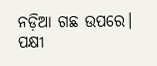ନଡ଼ିଆ ଗଛ ଉପରେ। ପକ୍ଷୀ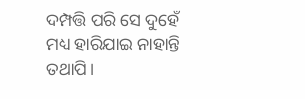ଦମ୍ପତ୍ତି ପରି ସେ ଦୁହେଁ ମଧ୍ୟ ହାରିଯାଇ ନାହାନ୍ତି ତଥାପି।